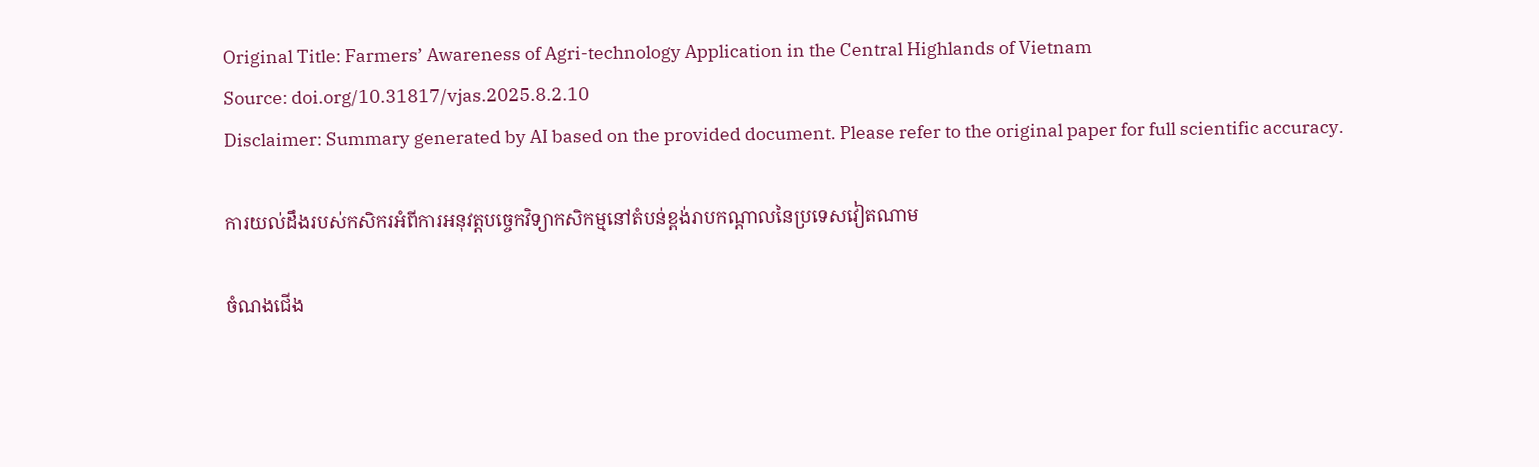Original Title: Farmers’ Awareness of Agri-technology Application in the Central Highlands of Vietnam
Source: doi.org/10.31817/vjas.2025.8.2.10
Disclaimer: Summary generated by AI based on the provided document. Please refer to the original paper for full scientific accuracy.

ការយល់ដឹងរបស់កសិករអំពីការអនុវត្តបច្ចេកវិទ្យាកសិកម្មនៅតំបន់ខ្ពង់រាបកណ្តាលនៃប្រទេសវៀតណាម

ចំណងជើង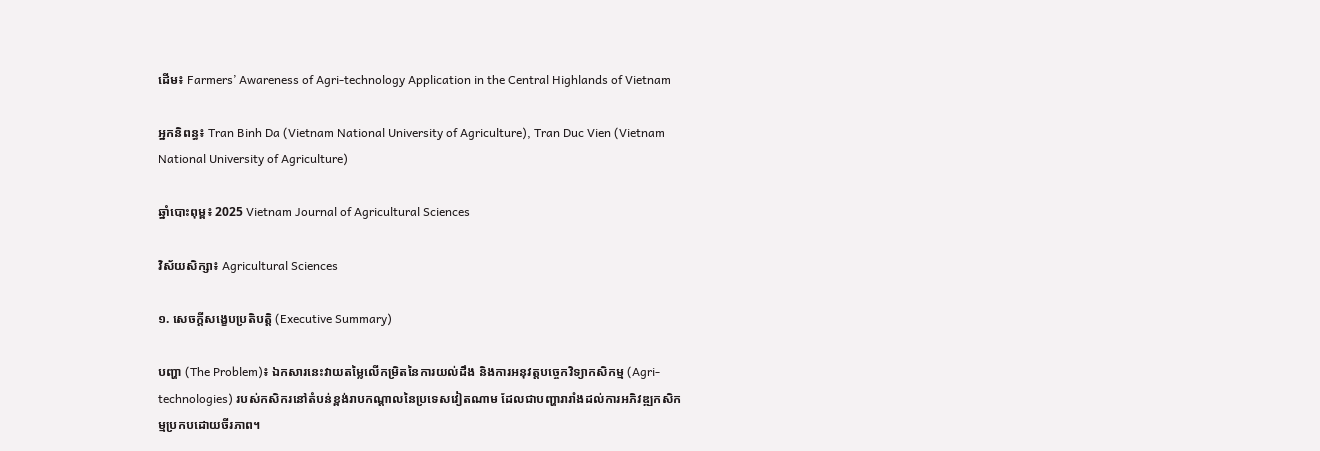ដើម៖ Farmers’ Awareness of Agri-technology Application in the Central Highlands of Vietnam

អ្នកនិពន្ធ៖ Tran Binh Da (Vietnam National University of Agriculture), Tran Duc Vien (Vietnam National University of Agriculture)

ឆ្នាំបោះពុម្ព៖ 2025 Vietnam Journal of Agricultural Sciences

វិស័យសិក្សា៖ Agricultural Sciences

១. សេចក្តីសង្ខេបប្រតិបត្តិ (Executive Summary)

បញ្ហា (The Problem)៖ ឯកសារនេះវាយតម្លៃលើកម្រិតនៃការយល់ដឹង និងការអនុវត្តបច្ចេកវិទ្យាកសិកម្ម (Agri-technologies) របស់កសិករនៅតំបន់ខ្ពង់រាបកណ្តាលនៃប្រទេសវៀតណាម ដែលជាបញ្ហារារាំងដល់ការអភិវឌ្ឍកសិកម្មប្រកបដោយចីរភាព។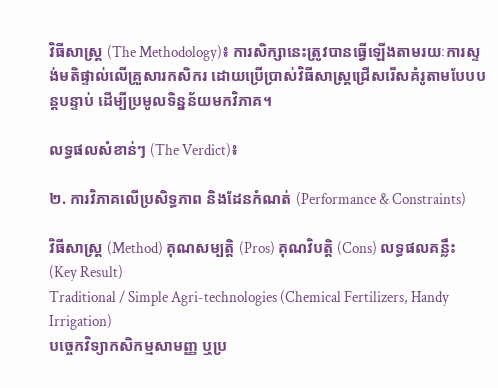វិធីសាស្ត្រ (The Methodology)៖ ការសិក្សានេះត្រូវបានធ្វើឡើងតាមរយៈការស្ទង់មតិផ្ទាល់លើគ្រួសារកសិករ ដោយប្រើប្រាស់វិធីសាស្ត្រជ្រើសរើសគំរូតាមបែបបន្តបន្ទាប់ ដើម្បីប្រមូលទិន្នន័យមកវិភាគ។

លទ្ធផលសំខាន់ៗ (The Verdict)៖

២. ការវិភាគលើប្រសិទ្ធភាព និងដែនកំណត់ (Performance & Constraints)

វិធីសាស្ត្រ (Method) គុណសម្បត្តិ (Pros) គុណវិបត្តិ (Cons) លទ្ធផលគន្លឹះ (Key Result)
Traditional / Simple Agri-technologies (Chemical Fertilizers, Handy Irrigation)
បច្ចេកវិទ្យាកសិកម្មសាមញ្ញ ឬប្រ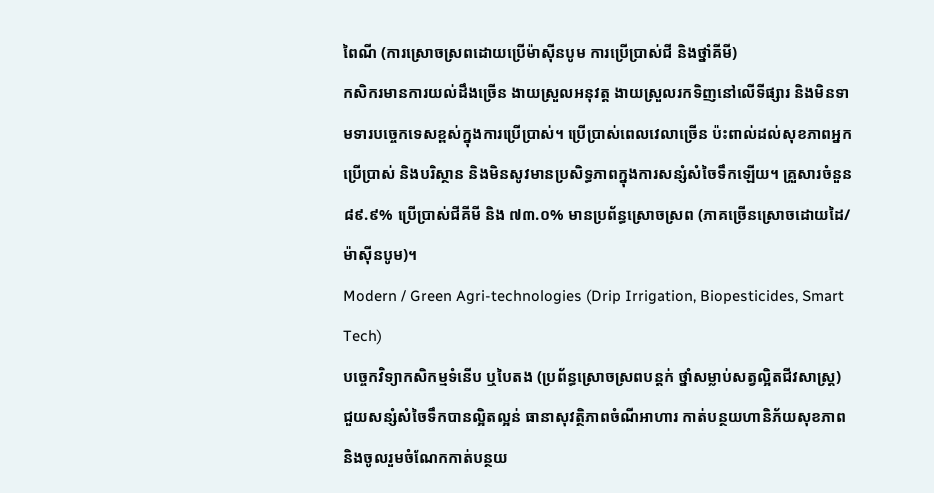ពៃណី (ការស្រោចស្រពដោយប្រើម៉ាស៊ីនបូម ការប្រើប្រាស់ជី និងថ្នាំគីមី)
កសិករមានការយល់ដឹងច្រើន ងាយស្រួលអនុវត្ត ងាយស្រួលរកទិញនៅលើទីផ្សារ និងមិនទាមទារបច្ចេកទេសខ្ពស់ក្នុងការប្រើប្រាស់។ ប្រើប្រាស់ពេលវេលាច្រើន ប៉ះពាល់ដល់សុខភាពអ្នកប្រើប្រាស់ និងបរិស្ថាន និងមិនសូវមានប្រសិទ្ធភាពក្នុងការសន្សំសំចៃទឹកឡើយ។ គ្រួសារចំនួន ៨៩.៩% ប្រើប្រាស់ជីគីមី និង ៧៣.០% មានប្រព័ន្ធស្រោចស្រព (ភាគច្រើនស្រោចដោយដៃ/ម៉ាស៊ីនបូម)។
Modern / Green Agri-technologies (Drip Irrigation, Biopesticides, Smart Tech)
បច្ចេកវិទ្យាកសិកម្មទំនើប ឬបៃតង (ប្រព័ន្ធស្រោចស្រពបន្តក់ ថ្នាំសម្លាប់សត្វល្អិតជីវសាស្ត្រ)
ជួយសន្សំសំចៃទឹកបានល្អិតល្អន់ ធានាសុវត្ថិភាពចំណីអាហារ កាត់បន្ថយហានិភ័យសុខភាព និងចូលរួមចំណែកកាត់បន្ថយ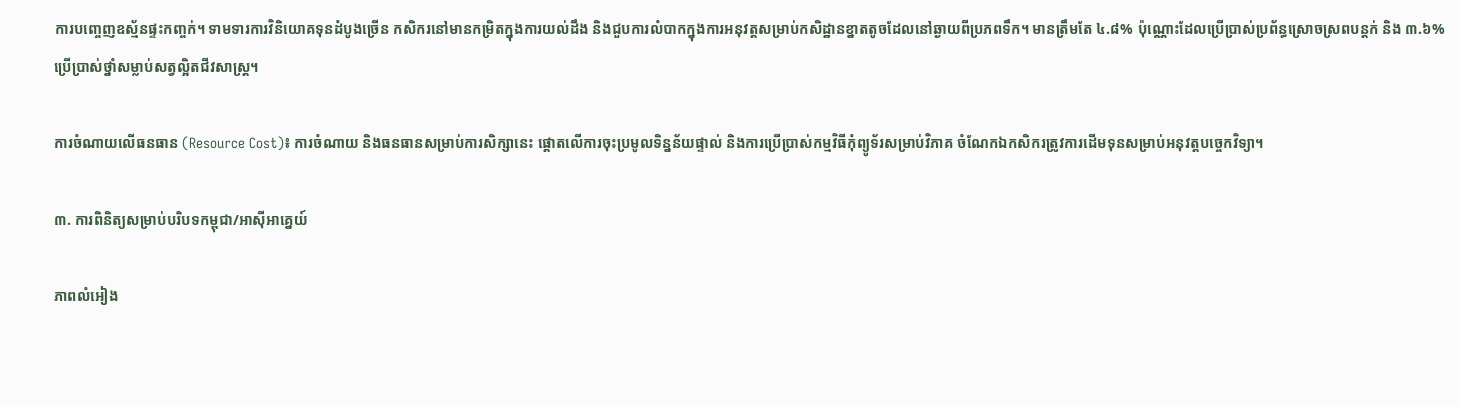ការបញ្ចេញឧស្ម័នផ្ទះកញ្ចក់។ ទាមទារការវិនិយោគទុនដំបូងច្រើន កសិករនៅមានកម្រិតក្នុងការយល់ដឹង និងជួបការលំបាកក្នុងការអនុវត្តសម្រាប់កសិដ្ឋានខ្នាតតូចដែលនៅឆ្ងាយពីប្រភពទឹក។ មានត្រឹមតែ ៤.៨% ប៉ុណ្ណោះដែលប្រើប្រាស់ប្រព័ន្ធស្រោចស្រពបន្តក់ និង ៣.៦% ប្រើប្រាស់ថ្នាំសម្លាប់សត្វល្អិតជីវសាស្ត្រ។

ការចំណាយលើធនធាន (Resource Cost)៖ ការចំណាយ និងធនធានសម្រាប់ការសិក្សានេះ ផ្តោតលើការចុះប្រមូលទិន្នន័យផ្ទាល់ និងការប្រើប្រាស់កម្មវិធីកុំព្យូទ័រសម្រាប់វិភាគ ចំណែកឯកសិករត្រូវការដើមទុនសម្រាប់អនុវត្តបច្ចេកវិទ្យា។

៣. ការពិនិត្យសម្រាប់បរិបទកម្ពុជា/អាស៊ីអាគ្នេយ៍

ភាពលំអៀង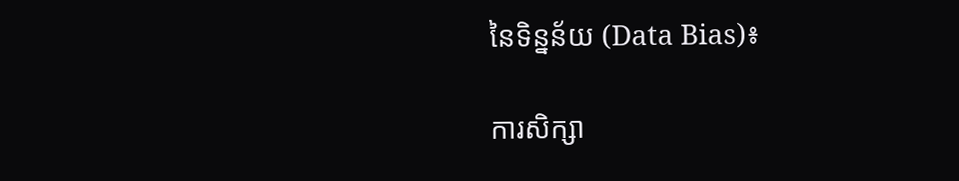នៃទិន្នន័យ (Data Bias)៖

ការសិក្សា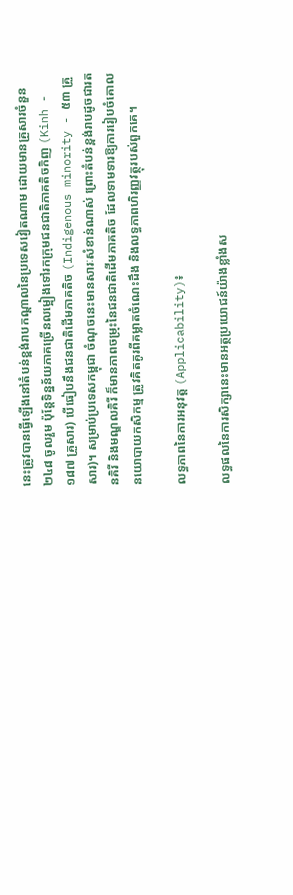នេះត្រូវបានធ្វើឡើងនៅតំបន់ខ្ពង់រាបកណ្តាលនៃប្រទេសវៀតណាម ដោយមានគ្រួសារចំនួន ២៤៨ ចូលរួម ប៉ុន្តែទិន្នន័យភាគច្រើនលម្អៀងទៅរកក្រុមជនជាតិភាគតិចកិញ (Kinh - ១៨៧ គ្រួសារ) បើធៀបនឹងជនជាតិដើមភាគតិច (Indigenous minority - ៥៣ គ្រួសារ)។ សម្រាប់ប្រទេសកម្ពុជា ចំណុចនេះមានសារៈសំខាន់ណាស់ ព្រោះតំបន់ខ្ពង់រាបដូចជារតនគិរី និងមណ្ឌលគិរី ក៏មានភាពចម្រុះនៃជនជាតិដើមភាគតិច ដែលទាមទារឱ្យការរៀបចំគោលនយោបាយកសិកម្ម ត្រូវគិតគូរពីគម្លាតចំណេះដឹង និងលទ្ធភាពហិរញ្ញវត្ថុរបស់ពួកគេ។

លទ្ធភាពនៃការអនុវត្ត (Applicability)៖

លទ្ធផលនៃការសិក្សានេះមានអត្ថប្រយោជន៍យ៉ាងខ្លាំងស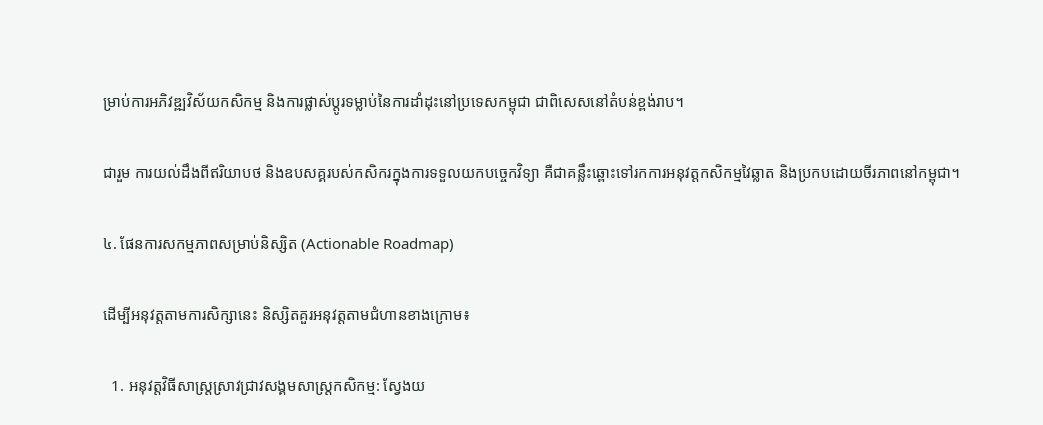ម្រាប់ការអភិវឌ្ឍវិស័យកសិកម្ម និងការផ្លាស់ប្តូរទម្លាប់នៃការដាំដុះនៅប្រទេសកម្ពុជា ជាពិសេសនៅតំបន់ខ្ពង់រាប។

ជារួម ការយល់ដឹងពីឥរិយាបថ និងឧបសគ្គរបស់កសិករក្នុងការទទួលយកបច្ចេកវិទ្យា គឺជាគន្លឹះឆ្ពោះទៅរកការអនុវត្តកសិកម្មវៃឆ្លាត និងប្រកបដោយចីរភាពនៅកម្ពុជា។

៤. ផែនការសកម្មភាពសម្រាប់និស្សិត (Actionable Roadmap)

ដើម្បីអនុវត្តតាមការសិក្សានេះ និស្សិតគួរអនុវត្តតាមជំហានខាងក្រោម៖

  1. អនុវត្តវិធីសាស្ត្រស្រាវជ្រាវសង្គមសាស្រ្តកសិកម្ម: ស្វែងយ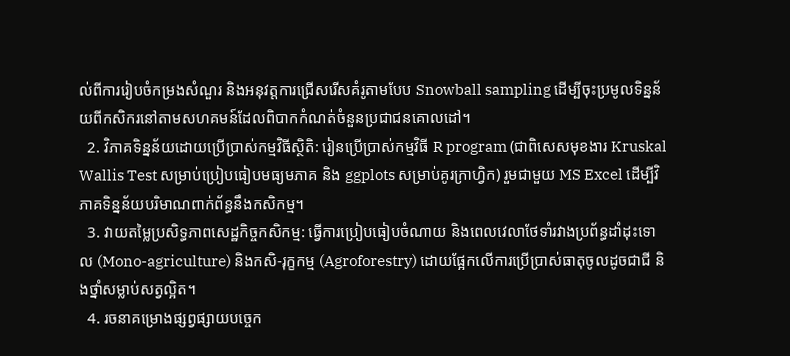ល់ពីការរៀបចំកម្រងសំណួរ និងអនុវត្តការជ្រើសរើសគំរូតាមបែប Snowball sampling ដើម្បីចុះប្រមូលទិន្នន័យពីកសិករនៅតាមសហគមន៍ដែលពិបាកកំណត់ចំនួនប្រជាជនគោលដៅ។
  2. វិភាគទិន្នន័យដោយប្រើប្រាស់កម្មវិធីស្ថិតិ: រៀនប្រើប្រាស់កម្មវិធី R program (ជាពិសេសមុខងារ Kruskal Wallis Test សម្រាប់ប្រៀបធៀបមធ្យមភាគ និង ggplots សម្រាប់គូរក្រាហ្វិក) រួមជាមួយ MS Excel ដើម្បីវិភាគទិន្នន័យបរិមាណពាក់ព័ន្ធនឹងកសិកម្ម។
  3. វាយតម្លៃប្រសិទ្ធភាពសេដ្ឋកិច្ចកសិកម្ម: ធ្វើការប្រៀបធៀបចំណាយ និងពេលវេលាថែទាំរវាងប្រព័ន្ធដាំដុះទោល (Mono-agriculture) និងកសិ-រុក្ខកម្ម (Agroforestry) ដោយផ្អែកលើការប្រើប្រាស់ធាតុចូលដូចជាជី និងថ្នាំសម្លាប់សត្វល្អិត។
  4. រចនាគម្រោងផ្សព្វផ្សាយបច្ចេក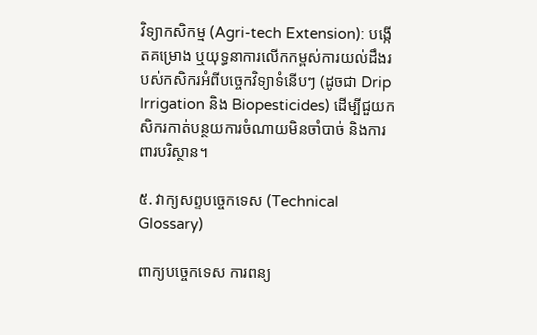វិទ្យាកសិកម្ម (Agri-tech Extension): បង្កើតគម្រោង ឬយុទ្ធនាការលើកកម្ពស់ការយល់ដឹងរបស់កសិករអំពីបច្ចេកវិទ្យាទំនើបៗ (ដូចជា Drip Irrigation និង Biopesticides) ដើម្បីជួយកសិករកាត់បន្ថយការចំណាយមិនចាំបាច់ និងការពារបរិស្ថាន។

៥. វាក្យសព្ទបច្ចេកទេស (Technical Glossary)

ពាក្យបច្ចេកទេស ការពន្យ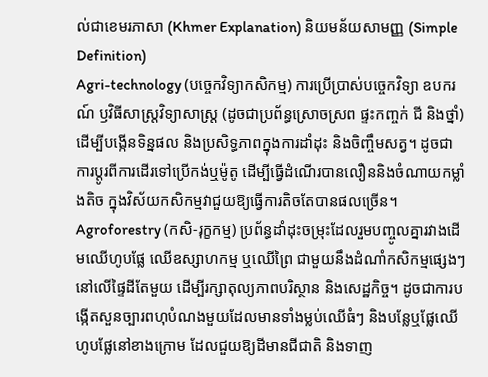ល់ជាខេមរភាសា (Khmer Explanation) និយមន័យសាមញ្ញ (Simple Definition)
Agri-technology (បច្ចេកវិទ្យាកសិកម្ម) ការប្រើប្រាស់បច្ចេកវិទ្យា ឧបករណ៍ ឫវិធីសាស្ត្រវិទ្យាសាស្ត្រ (ដូចជាប្រព័ន្ធស្រោចស្រព ផ្ទះកញ្ចក់ ជី និងថ្នាំ) ដើម្បីបង្កើនទិន្នផល និងប្រសិទ្ធភាពក្នុងការដាំដុះ និងចិញ្ចឹមសត្វ។ ដូចជាការប្តូរពីការដើរទៅប្រើកង់ឬម៉ូតូ ដើម្បីធ្វើដំណើរបានលឿននិងចំណាយកម្លាំងតិច ក្នុងវិស័យកសិកម្មវាជួយឱ្យធ្វើការតិចតែបានផលច្រើន។
Agroforestry (កសិ-រុក្ខកម្ម) ប្រព័ន្ធដាំដុះចម្រុះដែលរួមបញ្ចូលគ្នារវាងដើមឈើហូបផ្លែ ឈើឧស្សាហកម្ម ឬឈើព្រៃ ជាមួយនឹងដំណាំកសិកម្មផ្សេងៗនៅលើផ្ទៃដីតែមួយ ដើម្បីរក្សាតុល្យភាពបរិស្ថាន និងសេដ្ឋកិច្ច។ ដូចជាការបង្កើតសួនច្បារពហុបំណងមួយដែលមានទាំងម្លប់ឈើធំៗ និងបន្លែឬផ្លែឈើហូបផ្លែនៅខាងក្រោម ដែលជួយឱ្យដីមានជីជាតិ និងទាញ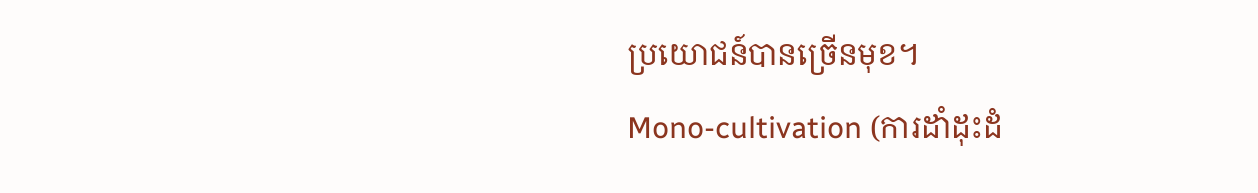ប្រយោជន៍បានច្រើនមុខ។
Mono-cultivation (ការដាំដុះដំ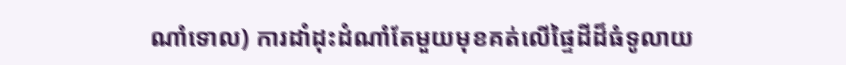ណាំទោល) ការដាំដុះដំណាំតែមួយមុខគត់លើផ្ទៃដីដ៏ធំទូលាយ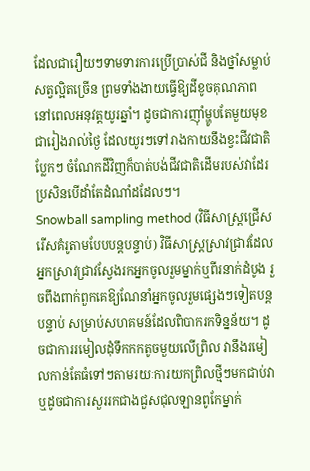ដែលជារឿយៗទាមទារការប្រើប្រាស់ជី និងថ្នាំសម្លាប់សត្វល្អិតច្រើន ព្រមទាំងងាយធ្វើឱ្យដីខូចគុណភាពនៅពេលអនុវត្តយូរឆ្នាំ។ ដូចជាការញ៉ាំម្ហូបតែមួយមុខជារៀងរាល់ថ្ងៃ ដែលយូរៗទៅរាងកាយនឹងខ្វះជីវជាតិប្លែកៗ ចំណែកដីវិញក៏បាត់បង់ជីវជាតិដើមរបស់វាដែរ ប្រសិនបើដាំតែដំណាំដដែលៗ។
Snowball sampling method (វិធីសាស្ត្រជ្រើសរើសគំរូតាមបែបបន្តបន្ទាប់) វិធីសាស្ត្រស្រាវជ្រាវដែលអ្នកស្រាវជ្រាវស្វែងរកអ្នកចូលរួមម្នាក់ឬពីរនាក់ដំបូង រួចពឹងពាក់ពួកគេឱ្យណែនាំអ្នកចូលរួមផ្សេងៗទៀតបន្តបន្ទាប់ សម្រាប់សហគមន៍ដែលពិបាករកទិន្នន័យ។ ដូចជាការរមៀលដុំទឹកកកតូចមួយលើព្រិល វានឹងរមៀលកាន់តែធំទៅៗតាមរយៈការយកព្រិលថ្មីៗមកជាប់វា ឬដូចជាការសួររកជាងជួសជុលឡានពូកែម្នាក់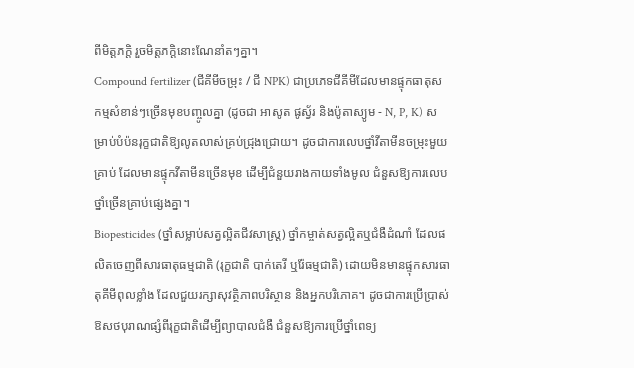ពីមិត្តភក្តិ រួចមិត្តភក្តិនោះណែនាំតៗគ្នា។
Compound fertilizer (ជីគីមីចម្រុះ / ជី NPK) ជាប្រភេទជីគីមីដែលមានផ្ទុកធាតុសកម្មសំខាន់ៗច្រើនមុខបញ្ចូលគ្នា (ដូចជា អាសូត ផូស្វ័រ និងប៉ូតាស្យូម - N, P, K) សម្រាប់បំប៉នរុក្ខជាតិឱ្យលូតលាស់គ្រប់ជ្រុងជ្រោយ។ ដូចជាការលេបថ្នាំវីតាមីនចម្រុះមួយគ្រាប់ ដែលមានផ្ទុកវីតាមីនច្រើនមុខ ដើម្បីជំនួយរាងកាយទាំងមូល ជំនួសឱ្យការលេបថ្នាំច្រើនគ្រាប់ផ្សេងគ្នា។
Biopesticides (ថ្នាំសម្លាប់សត្វល្អិតជីវសាស្ត្រ) ថ្នាំកម្ចាត់សត្វល្អិតឬជំងឺដំណាំ ដែលផលិតចេញពីសារធាតុធម្មជាតិ (រុក្ខជាតិ បាក់តេរី ឬរ៉ែធម្មជាតិ) ដោយមិនមានផ្ទុកសារធាតុគីមីពុលខ្លាំង ដែលជួយរក្សាសុវត្ថិភាពបរិស្ថាន និងអ្នកបរិភោគ។ ដូចជាការប្រើប្រាស់ឱសថបុរាណផ្សំពីរុក្ខជាតិដើម្បីព្យាបាលជំងឺ ជំនួសឱ្យការប្រើថ្នាំពេទ្យ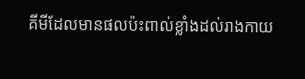គីមីដែលមានផលប៉ះពាល់ខ្លាំងដល់រាងកាយ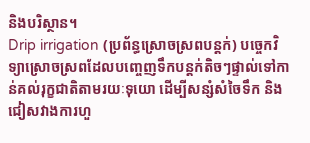និងបរិស្ថាន។
Drip irrigation (ប្រព័ន្ធស្រោចស្រពបន្តក់) បច្ចេកវិទ្យាស្រោចស្រពដែលបញ្ចេញទឹកបន្តក់តិចៗផ្ទាល់ទៅកាន់គល់រុក្ខជាតិតាមរយៈទុយោ ដើម្បីសន្សំសំចៃទឹក និងជៀសវាងការហួ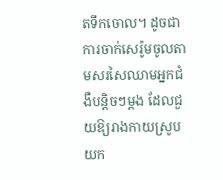តទឹកចោល។ ដូចជាការចាក់សេរ៉ូមចូលតាមសរសៃឈាមអ្នកជំងឺបន្តិចៗម្តង ដែលជួយឱ្យរាងកាយស្រូបយក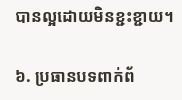បានល្អដោយមិនខ្ជះខ្ជាយ។

៦. ប្រធានបទពាក់ព័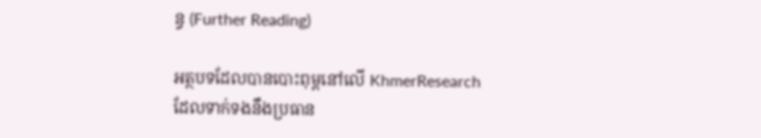ន្ធ (Further Reading)

អត្ថបទដែលបានបោះពុម្ពនៅលើ KhmerResearch ដែលទាក់ទងនឹងប្រធាន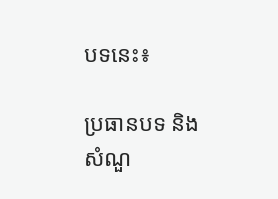បទនេះ៖

ប្រធានបទ និងសំណួ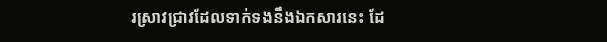រស្រាវជ្រាវដែលទាក់ទងនឹងឯកសារនេះ ដែ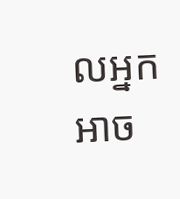លអ្នកអាច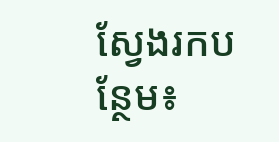ស្វែងរកបន្ថែម៖